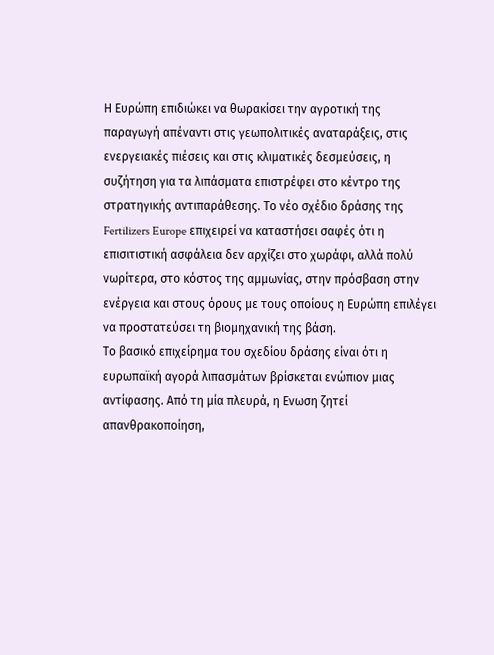Η Ευρώπη επιδιώκει να θωρακίσει την αγροτική της παραγωγή απέναντι στις γεωπολιτικές αναταράξεις, στις ενεργειακές πιέσεις και στις κλιματικές δεσμεύσεις, η συζήτηση για τα λιπάσματα επιστρέφει στο κέντρο της στρατηγικής αντιπαράθεσης. Το νέο σχέδιο δράσης της Fertilizers Europe επιχειρεί να καταστήσει σαφές ότι η επισιτιστική ασφάλεια δεν αρχίζει στο χωράφι, αλλά πολύ νωρίτερα, στο κόστος της αμμωνίας, στην πρόσβαση στην ενέργεια και στους όρους με τους οποίους η Ευρώπη επιλέγει να προστατεύσει τη βιομηχανική της βάση.
Το βασικό επιχείρημα του σχεδίου δράσης είναι ότι η ευρωπαϊκή αγορά λιπασμάτων βρίσκεται ενώπιον μιας αντίφασης. Από τη μία πλευρά, η Ενωση ζητεί απανθρακοποίηση,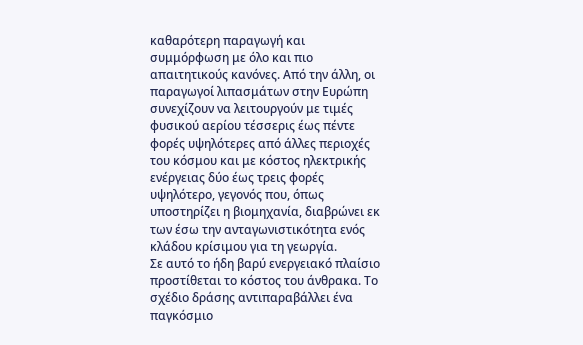καθαρότερη παραγωγή και συμμόρφωση με όλο και πιο απαιτητικούς κανόνες. Από την άλλη, οι παραγωγοί λιπασμάτων στην Ευρώπη συνεχίζουν να λειτουργούν με τιμές φυσικού αερίου τέσσερις έως πέντε φορές υψηλότερες από άλλες περιοχές του κόσμου και με κόστος ηλεκτρικής ενέργειας δύο έως τρεις φορές υψηλότερο, γεγονός που, όπως υποστηρίζει η βιομηχανία, διαβρώνει εκ των έσω την ανταγωνιστικότητα ενός κλάδου κρίσιμου για τη γεωργία.
Σε αυτό το ήδη βαρύ ενεργειακό πλαίσιο προστίθεται το κόστος του άνθρακα. Το σχέδιο δράσης αντιπαραβάλλει ένα παγκόσμιο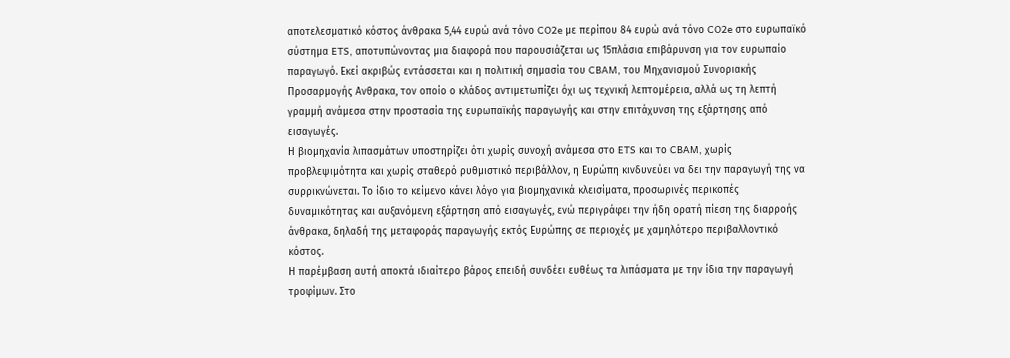αποτελεσματικό κόστος άνθρακα 5,44 ευρώ ανά τόνο CO2e με περίπου 84 ευρώ ανά τόνο CO2e στο ευρωπαϊκό σύστημα ETS, αποτυπώνοντας μια διαφορά που παρουσιάζεται ως 15πλάσια επιβάρυνση για τον ευρωπαίο παραγωγό. Εκεί ακριβώς εντάσσεται και η πολιτική σημασία του CBAM, του Μηχανισμού Συνοριακής Προσαρμογής Ανθρακα, τον οποίο ο κλάδος αντιμετωπίζει όχι ως τεχνική λεπτομέρεια, αλλά ως τη λεπτή γραμμή ανάμεσα στην προστασία της ευρωπαϊκής παραγωγής και στην επιτάχυνση της εξάρτησης από εισαγωγές.
Η βιομηχανία λιπασμάτων υποστηρίζει ότι χωρίς συνοχή ανάμεσα στο ETS και το CBAM, χωρίς προβλεψιμότητα και χωρίς σταθερό ρυθμιστικό περιβάλλον, η Ευρώπη κινδυνεύει να δει την παραγωγή της να συρρικνώνεται. Το ίδιο το κείμενο κάνει λόγο για βιομηχανικά κλεισίματα, προσωρινές περικοπές δυναμικότητας και αυξανόμενη εξάρτηση από εισαγωγές, ενώ περιγράφει την ήδη ορατή πίεση της διαρροής άνθρακα, δηλαδή της μεταφοράς παραγωγής εκτός Ευρώπης σε περιοχές με χαμηλότερο περιβαλλοντικό κόστος.
Η παρέμβαση αυτή αποκτά ιδιαίτερο βάρος επειδή συνδέει ευθέως τα λιπάσματα με την ίδια την παραγωγή τροφίμων. Στο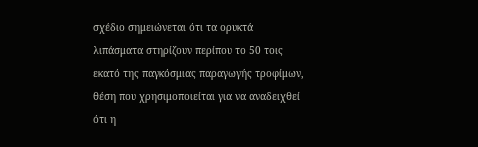σχέδιο σημειώνεται ότι τα ορυκτά λιπάσματα στηρίζουν περίπου το 50 τοις εκατό της παγκόσμιας παραγωγής τροφίμων, θέση που χρησιμοποιείται για να αναδειχθεί ότι η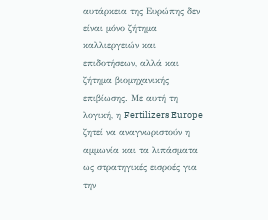αυτάρκεια της Ευρώπης δεν είναι μόνο ζήτημα καλλιεργειών και επιδοτήσεων, αλλά και ζήτημα βιομηχανικής επιβίωσης. Με αυτή τη λογική, η Fertilizers Europe ζητεί να αναγνωριστούν η αμμωνία και τα λιπάσματα ως στρατηγικές εισροές για την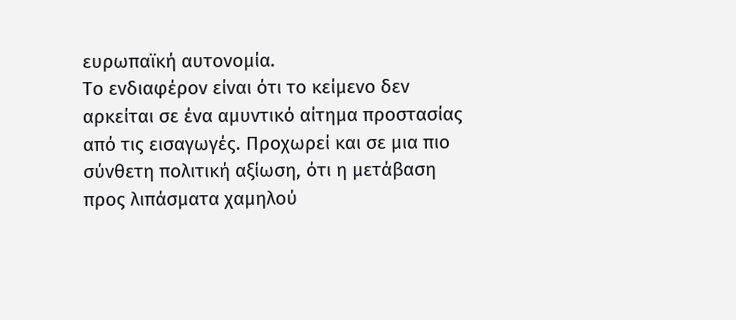ευρωπαϊκή αυτονομία.
Το ενδιαφέρον είναι ότι το κείμενο δεν αρκείται σε ένα αμυντικό αίτημα προστασίας από τις εισαγωγές. Προχωρεί και σε μια πιο σύνθετη πολιτική αξίωση, ότι η μετάβαση προς λιπάσματα χαμηλού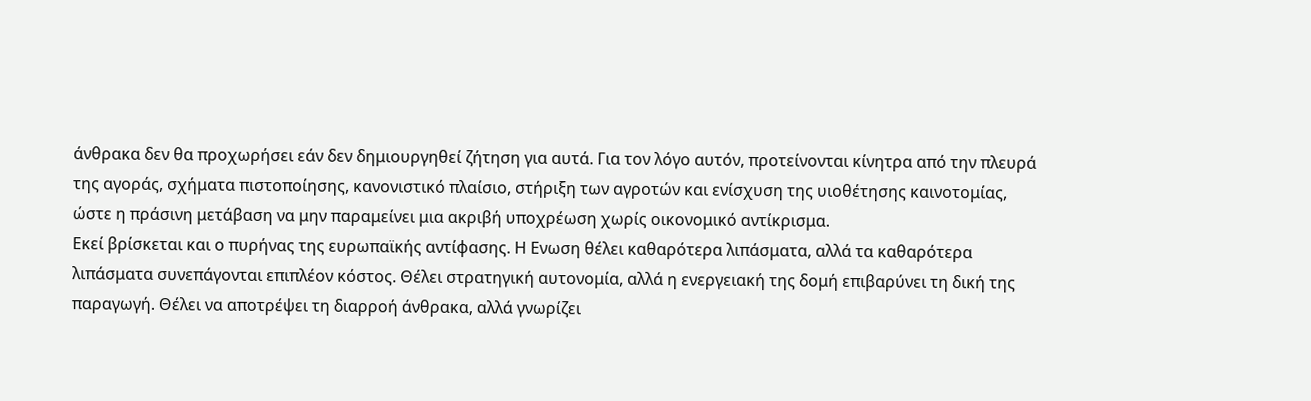άνθρακα δεν θα προχωρήσει εάν δεν δημιουργηθεί ζήτηση για αυτά. Για τον λόγο αυτόν, προτείνονται κίνητρα από την πλευρά της αγοράς, σχήματα πιστοποίησης, κανονιστικό πλαίσιο, στήριξη των αγροτών και ενίσχυση της υιοθέτησης καινοτομίας, ώστε η πράσινη μετάβαση να μην παραμείνει μια ακριβή υποχρέωση χωρίς οικονομικό αντίκρισμα.
Εκεί βρίσκεται και ο πυρήνας της ευρωπαϊκής αντίφασης. Η Ενωση θέλει καθαρότερα λιπάσματα, αλλά τα καθαρότερα λιπάσματα συνεπάγονται επιπλέον κόστος. Θέλει στρατηγική αυτονομία, αλλά η ενεργειακή της δομή επιβαρύνει τη δική της παραγωγή. Θέλει να αποτρέψει τη διαρροή άνθρακα, αλλά γνωρίζει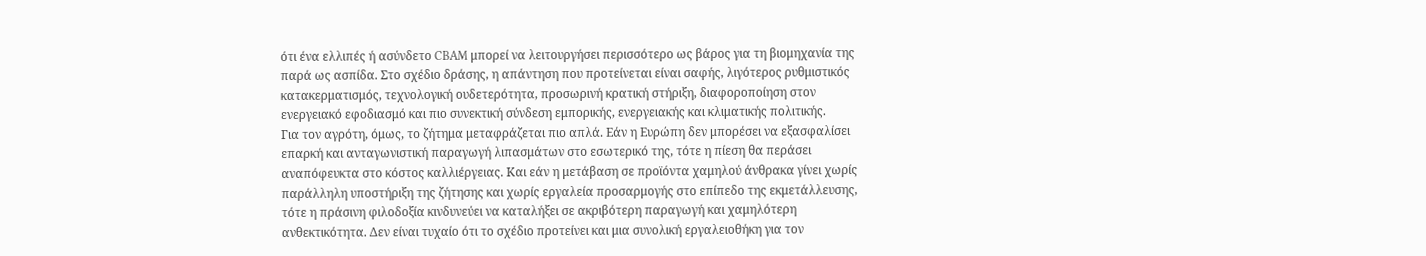ότι ένα ελλιπές ή ασύνδετο CBAM μπορεί να λειτουργήσει περισσότερο ως βάρος για τη βιομηχανία της παρά ως ασπίδα. Στο σχέδιο δράσης, η απάντηση που προτείνεται είναι σαφής, λιγότερος ρυθμιστικός κατακερματισμός, τεχνολογική ουδετερότητα, προσωρινή κρατική στήριξη, διαφοροποίηση στον ενεργειακό εφοδιασμό και πιο συνεκτική σύνδεση εμπορικής, ενεργειακής και κλιματικής πολιτικής.
Για τον αγρότη, όμως, το ζήτημα μεταφράζεται πιο απλά. Εάν η Ευρώπη δεν μπορέσει να εξασφαλίσει επαρκή και ανταγωνιστική παραγωγή λιπασμάτων στο εσωτερικό της, τότε η πίεση θα περάσει αναπόφευκτα στο κόστος καλλιέργειας. Και εάν η μετάβαση σε προϊόντα χαμηλού άνθρακα γίνει χωρίς παράλληλη υποστήριξη της ζήτησης και χωρίς εργαλεία προσαρμογής στο επίπεδο της εκμετάλλευσης, τότε η πράσινη φιλοδοξία κινδυνεύει να καταλήξει σε ακριβότερη παραγωγή και χαμηλότερη ανθεκτικότητα. Δεν είναι τυχαίο ότι το σχέδιο προτείνει και μια συνολική εργαλειοθήκη για τον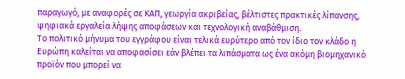παραγωγό, με αναφορές σε ΚΑΠ, γεωργία ακριβείας, βέλτιστες πρακτικές λίπανσης, ψηφιακά εργαλεία λήψης αποφάσεων και τεχνολογική αναβάθμιση.
Το πολιτικό μήνυμα του εγγράφου είναι τελικά ευρύτερο από τον ίδιο τον κλάδο η Ευρώπη καλείται να αποφασίσει εάν βλέπει τα λιπάσματα ως ένα ακόμη βιομηχανικό προϊόν που μπορεί να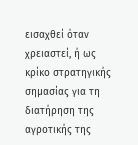εισαχθεί όταν χρειαστεί, ή ως κρίκο στρατηγικής σημασίας για τη διατήρηση της αγροτικής της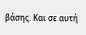βάσης. Και σε αυτή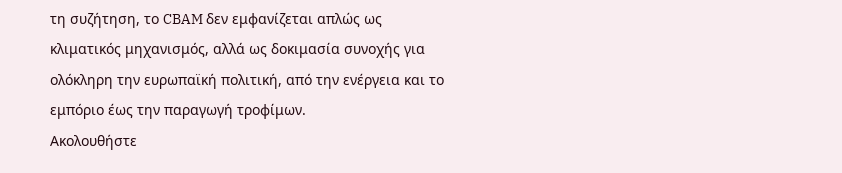τη συζήτηση, το CBAM δεν εμφανίζεται απλώς ως κλιματικός μηχανισμός, αλλά ως δοκιμασία συνοχής για ολόκληρη την ευρωπαϊκή πολιτική, από την ενέργεια και το εμπόριο έως την παραγωγή τροφίμων.
Ακολουθήστε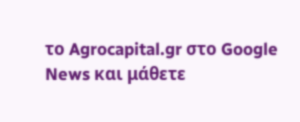το Agrocapital.gr στο Google News και μάθετε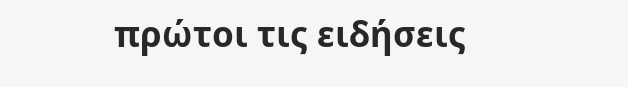πρώτοι τις ειδήσεις